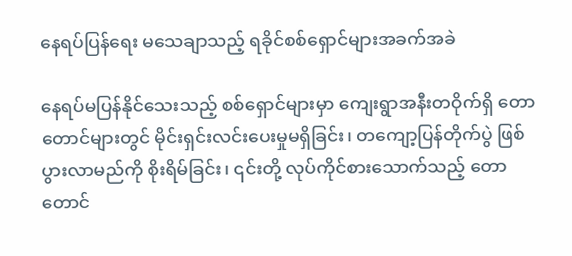နေရပ်ပြန်ရေး မသေချာသည့် ရခိုင်စစ်ရှောင်များအခက်အခဲ

နေရပ်မပြန်နိုင်သေးသည့် စစ်ရှောင်များမှာ ကျေးရွာအနီးတဝိုက်ရှိ တောတောင်များတွင် မိုင်းရှင်းလင်းပေးမှုမရှိခြင်း၊ တကျော့ပြန်တိုက်ပွဲ ဖြစ်ပွားလာမည်ကို စိုးရိမ်ခြင်း၊ ၎င်းတို့ လုပ်ကိုင်စားသောက်သည့် တောတောင်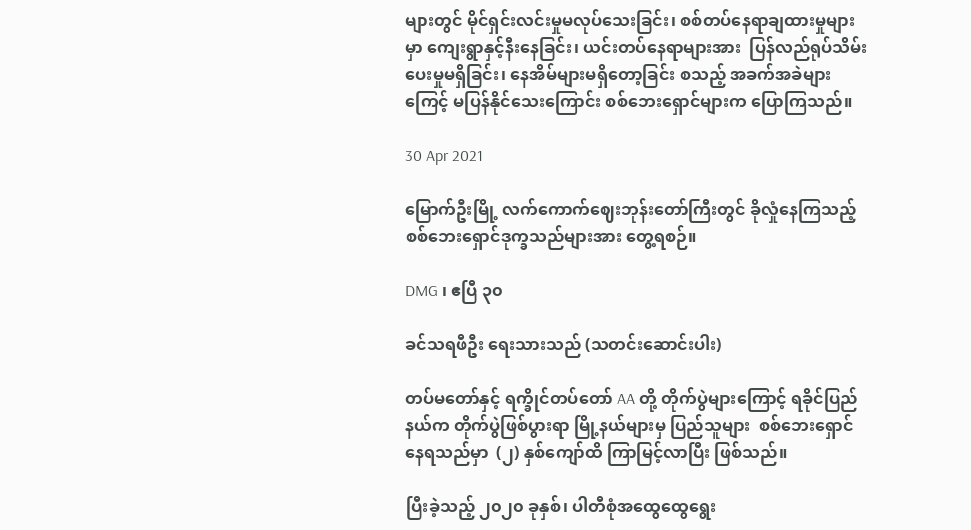များတွင် မိုင်ရှင်းလင်းမှုမလုပ်သေးခြင်း၊ စစ်တပ်နေရာချထားမှုများမှာ ကျေးရွာနှင့်နီးနေခြင်း၊ ယင်းတပ်နေရာများအား  ပြန်လည်ရုပ်သိမ်းပေးမှုမရှိခြင်း၊ နေအိမ်များမရှိတော့ခြင်း စသည့် အခက်အခဲများကြေင့် မပြန်နိုင်သေးကြောင်း စစ်ဘေးရှောင်များက ပြောကြသည်။

30 Apr 2021

မြောက်ဦးမြို့ လက်ကောက်ဈေးဘုန်းတော်ကြီးတွင် ခိုလှုံနေကြသည့် စစ်ဘေးရှောင်ဒုက္ခသည်များအား တွေ့ရစဉ်။

DMG ၊ ဧပြီ ၃၀

ခင်သရဖီဦး ရေးသားသည် (သတင်းဆောင်းပါး)

တပ်မတော်နှင့် ရက္ခိုင်တပ်တော် AA တို့ တိုက်ပွဲများကြောင့် ရခိုင်ပြည်နယ်က တိုက်ပွဲဖြစ်ပွားရာ မြို့နယ်များမှ ပြည်သူများ  စစ်ဘေးရှောင်နေရသည်မှာ  (၂) နှစ်ကျော်ထိ ကြာမြင့်လာပြီး ဖြစ်သည်။

ပြီးခဲ့သည့် ၂၀၂၀ ခုနှစ်၊ ပါတီစုံအထွေထွေရွေး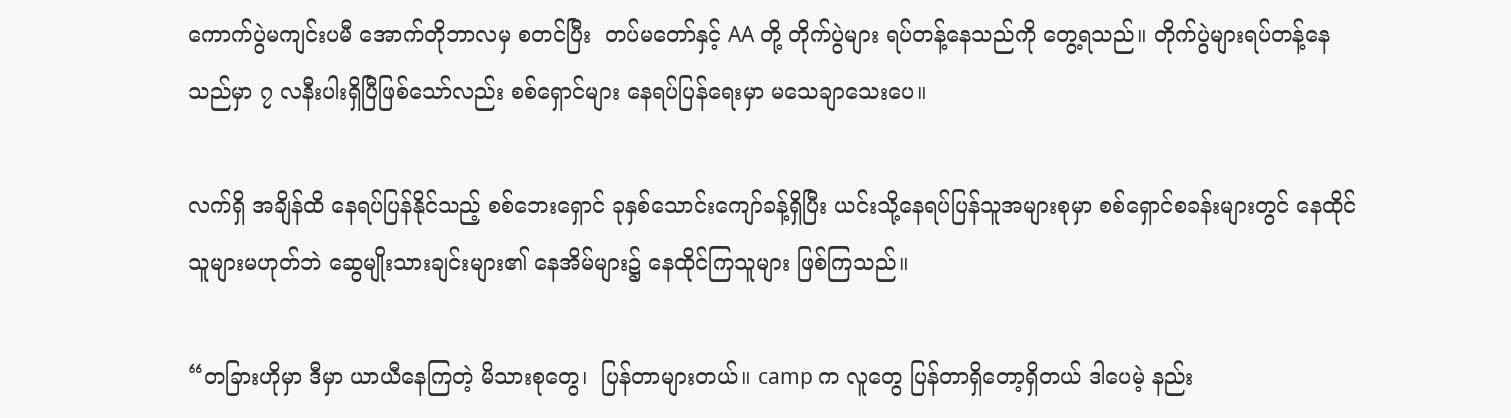ကောက်ပွဲမကျင်းပမီ အောက်တိုဘာလမှ စတင်ပြီး  တပ်မတော်နှင့် AA တို့ တိုက်ပွဲများ ရပ်တန့်နေသည်ကို တွေ့ရသည်။ တိုက်ပွဲများရပ်တန့်နေသည်မှာ ၇ လနီးပါးရှိပြီဖြစ်သော်လည်း စစ်ရှောင်များ နေရပ်ပြန်ရေးမှာ မသေချာသေးပေ။

လက်ရှိ အချိန်ထိ နေရပ်ပြန်နိုင်သည့် စစ်ဘေးရှောင် ခုနှစ်သောင်းကျော်ခန့်ရှိပြီး ယင်းသို့နေရပ်ပြန်သူအများစုမှာ စစ်ရှောင်စခန်းများတွင် နေထိုင်သူများမဟုတ်ဘဲ ဆွေမျိုးသားချင်းများ၏ နေအိမ်များ၌ နေထိုင်ကြသူများ ဖြစ်ကြသည်။

“တခြားဟိုမှာ ဒီမှာ ယာယီနေကြတဲ့ မိသားစုတွေ၊  ပြန်တာများတယ်။ camp က လူတွေ ပြန်တာရှိတော့ရှိတယ် ဒါပေမဲ့ နည်း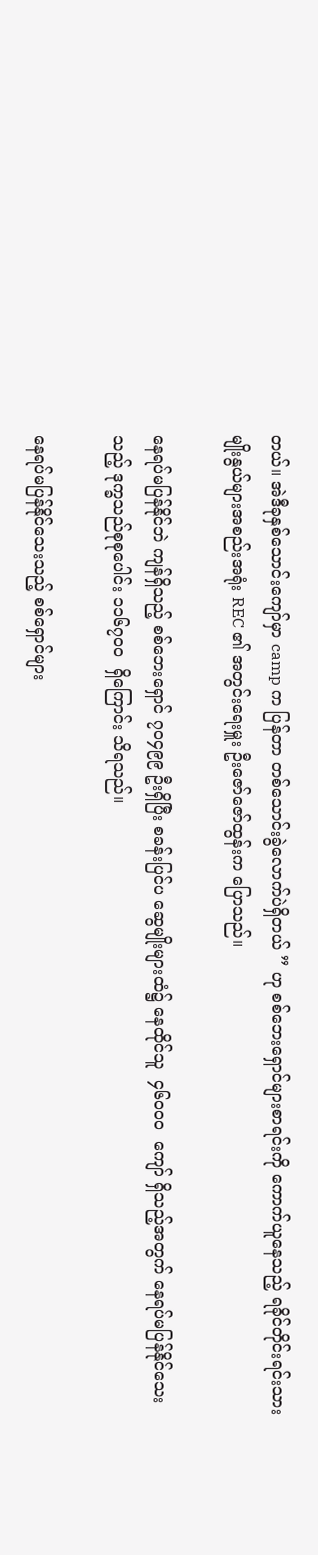တယ်။ အဲဒီခုနှစ်သောင်းကျော်မှာ camp က ပြန်တာ တစ်သောင်းခွဲလောက်ပဲရှိတယ် ” ဟု စစ်ဘေးရှောင်များစာရင်းကို ကောက်ယူနေသည့် ရခိုင်တိုင်းရင်းသားမျိုးနွယ်များအစည်းအရုံး REC ၏ အတွင်းရေးမှူး ဦးဇော်ဇော်ထွန်းက ပြောသည်။

နေရပ်မပြန်နိုင်ဘဲ ကျန်ရှိသည့် စစ်ဘေးရှောင် ၇၀၄၉၉ ဦးရှိပြီး စခန်းပြင်ပ ဆွေမျိုးများထံ၌ နေထိုင်သူ  ၄၆၀၀၀  ကျော် ရှိသည့်အတွက် နေရပ်မပြန်နိုင်သေးသည့် ဒုက္ခသည်စုစုပေါင်း ၁၁၆၇၀၀  ရှိကြောင်း သိရသည်။

နေရပ်မပြန်နိုင်သေးသည့် စစ်ရှောင်များ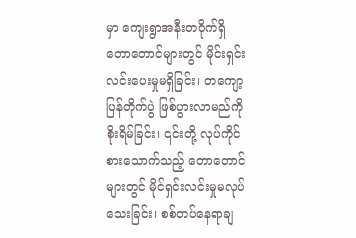မှာ ကျေးရွာအနီးတဝိုက်ရှိ တောတောင်များတွင် မိုင်းရှင်းလင်းပေးမှုမရှိခြင်း၊ တကျော့ပြန်တိုက်ပွဲ ဖြစ်ပွားလာမည်ကို စိုးရိမ်ခြင်း၊ ၎င်းတို့ လုပ်ကိုင်စားသောက်သည့် တောတောင်များတွင် မိုင်ရှင်းလင်းမှုမလုပ်သေးခြင်း၊ စစ်တပ်နေရာချ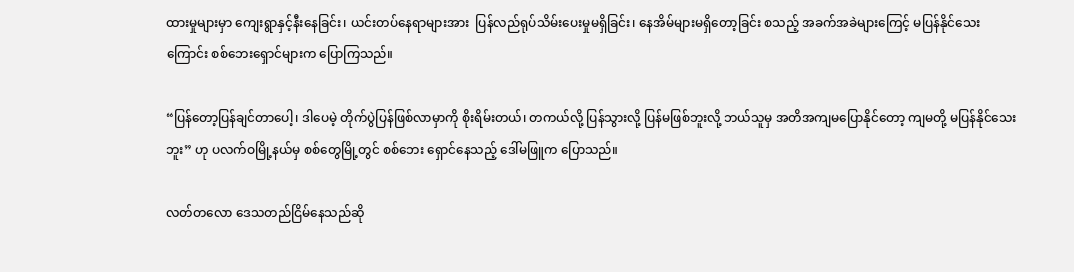ထားမှုများမှာ ကျေးရွာနှင့်နီးနေခြင်း၊ ယင်းတပ်နေရာများအား  ပြန်လည်ရုပ်သိမ်းပေးမှုမရှိခြင်း၊ နေအိမ်များမရှိတော့ခြင်း စသည့် အခက်အခဲများကြေင့် မပြန်နိုင်သေးကြောင်း စစ်ဘေးရှောင်များက ပြောကြသည်။

“ပြန်တော့ပြန်ချင်တာပေါ့၊ ဒါပေမဲ့ တိုက်ပွဲပြန်ဖြစ်လာမှာကို စိုးရိမ်းတယ်၊ တကယ်လို့ ပြန်သွားလို့ ပြန်မဖြစ်ဘူးလို့ ဘယ်သူမှ အတိအကျမပြောနိုင်တော့ ကျမတို့ မပြန်နိုင်သေးဘူး” ဟု ပလက်ဝမြို့နယ်မှ စစ်တွေမြို့တွင် စစ်ဘေး ရှောင်နေသည့် ဒေါ်မဖြူက ပြောသည်။

လတ်တလော ဒေသတည်ငြိမ်နေသည်ဆို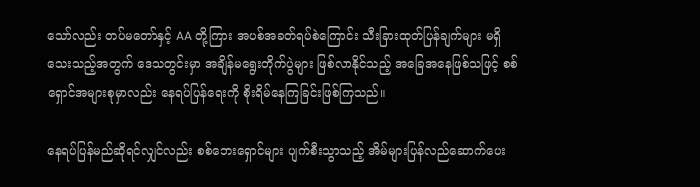သော်လည်း တပ်မတော်နှင့် AA တို့ကြား အပစ်အခတ်ရပ်စဲကြောင်း သီးခြားထုတ်ပြန်ချက်များ မရှိသေးသည့်အတွက် ဒေသတွင်းမှာ အချိန်မရွေးတိုက်ပွဲများ ဖြစ်လာနိုင်သည့် အခြေအနေဖြစ်သဖြင့် စစ်ရှောင်အများစုမှာလည်း နေရပ်ပြန်ရေးကို စိုးရိမ်နေကြခြင်းဖြစ်ကြသည်။

နေရပ်ပြန်မည်ဆိုရင်လျှင်လည်း စစ်ဘေးရှောင်များ ပျက်စီးသွာသည့် အိမ်များပြန်လည်ဆောက်ပေး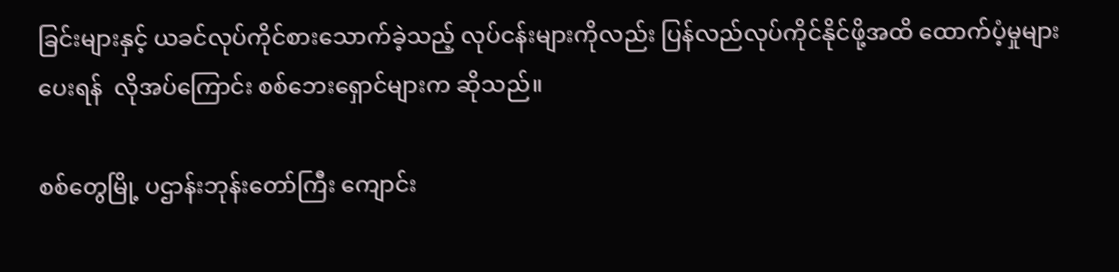ခြင်းများနှင့် ယခင်လုပ်ကိုင်စားသောက်ခဲ့သည့် လုပ်ငန်းများကိုလည်း ပြန်လည်လုပ်ကိုင်နိုင်ဖို့အထိ ထောက်ပံ့မှုများပေးရန်  လိုအပ်ကြောင်း စစ်ဘေးရှောင်များက ဆိုသည်။

စစ်တွေမြို့ ပဌာန်းဘုန်းတော်ကြီး ကျောင်း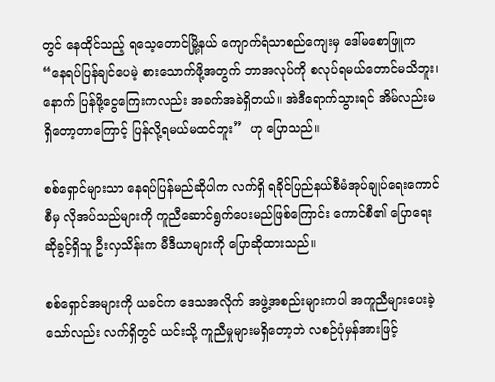တွင် နေထိုင်သည့် ရသေ့တောင်မြို့နယ် ကျောက်ရံသာစည်ကျေးမှ ဒေါ်မစောဖြူက “နေရပ်ပြန်ချင်ပေမဲ့ စားသောက်ဖို့အတွက် ဘာအလုပ်ကို စလုပ်ရမယ်တောင်မသိဘူး၊ နောက် ပြန်ဖို့ငွေကြေးကလည်း အခက်အခဲရှိတယ်။ အဲဒီရောက်သွားရင် အိမ်လည်းမရှိတော့တာကြောင့် ပြန်လို့ရမယ်မထင်ဘူး”  ဟု ပြောသည်။

စစ်ရှောင်များသာ နေရပ်ပြန်မည်ဆိုပါက လက်ရှိ ရခိုင်ပြည်နယ်စီမံအုပ်ချုပ်ရေးကောင်စီမှ လိုအပ်သည်များကို ကူညီဆောင်ရွက်ပေးမည်ဖြစ်ကြောင်း ကောင်စီ၏ ပြောရေးဆိုခွင့်ရှိသူ ဦးလှသိန်းက မီဒီယာများကို ပြောဆိုထားသည်။

စစ်ရှောင်အများကို ယခင်က ဒေသအလိုက် အဖွဲ့အစည်းများကပါ အကူညီများပေးခဲ့သော်လည်း လက်ရှိတွင် ယင်းသို့ ကူညီမှုများမရှိတော့ဘဲ လစဉ်ပုံမှန်အားဖြင့်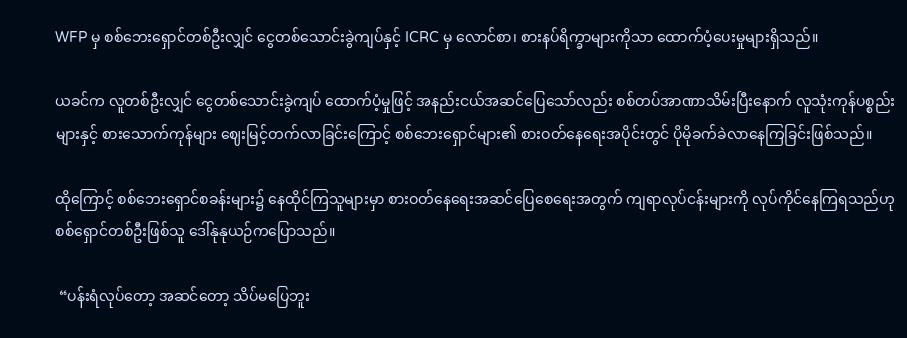WFP မှ စစ်ဘေးရှောင်တစ်ဦးလျှင် ငွေတစ်သောင်းခွဲကျပ်နှင့် ICRC မှ လောင်စာ၊ စားနပ်ရိက္ခာများကိုသာ ထောက်ပံ့ပေးမှုများရှိသည်။

ယခင်က လူတစ်ဦးလျှင် ငွေတစ်သောင်းခွဲကျပ် ထောက်ပံ့မှုဖြင့် အနည်းငယ်အဆင်ပြေသော်လည်း စစ်တပ်အာဏာသိမ်းပြီးနောက် လူသုံးကုန်ပစ္စည်းများနှင့် စားသောက်ကုန်များ ဈေးမြင့်တက်လာခြင်းကြောင့် စစ်ဘေးရှောင်များ၏ စားဝတ်နေရေးအပိုင်းတွင် ပိုမိုခက်ခဲလာနေကြခြင်းဖြစ်သည်။

ထိုကြောင့် စစ်ဘေးရှောင်စခန်းများ၌ နေထိုင်ကြသူများမှာ စားဝတ်နေရေးအဆင်ပြေစေရေးအတွက် ကျရာလုပ်ငန်းများကို လုပ်ကိုင်နေကြရသည်ဟု စစ်ရှောင်တစ်ဦးဖြစ်သူ ဒေါ်နုနုယဉ်ကပြောသည်။

 “ပန်းရံလုပ်တော့ အဆင်တော့ သိပ်မပြေဘူး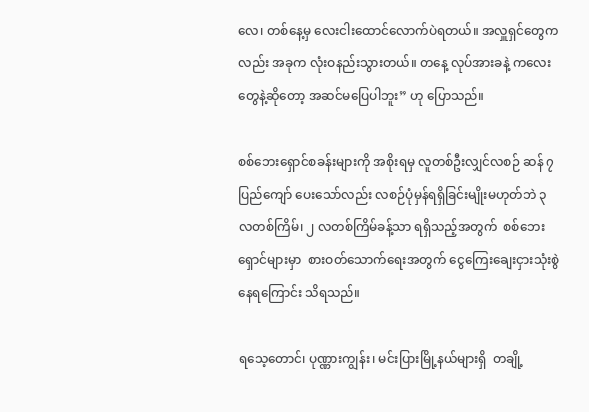လေ၊ တစ်နေ့မှ လေးငါးထောင်လောက်ပဲရတယ်။ အလှူရှင်တွေကလည်း အခုက လုံးဝနည်းသွားတယ်။ တနေ့ လုပ်အားခနဲ့ ကလေးတွေနဲ့ဆိုတော့ အဆင်မပြေပါဘူး” ဟု ပြောသည်။

စစ်ဘေးရှောင်စခန်းများကို အစိုးရမှ လူတစ်ဦးလျှင်လစဉ် ဆန် ၇ ပြည်ကျော် ပေးသော်လည်း လစဉ်ပုံမှန်ရရှိခြင်းမျိုးမဟုတ်ဘဲ ၃ လတစ်ကြိမ်၊ ၂ လတစ်ကြိမ်ခန့်သာ ရရှိသည့်အတွက်  စစ်ဘေးရှောင်များမှာ  စားဝတ်သောက်ရေးအတွက် ငွေကြေးချေးငှားသုံးစွဲနေရကြောင်း သိရသည်။

ရသေ့တောင်၊ ပုဏ္ဏားကျွန်း၊ မင်းပြားမြို့နယ်များရှိ  တချို့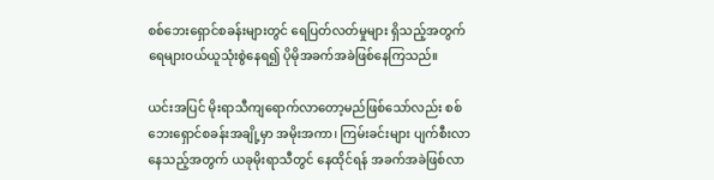စစ်ဘေးရှောင်စခန်းများတွင် ရေပြတ်လတ်မှုများ ရှိသည့်အတွက် ရေများဝယ်ယူသုံးစွဲနေရ၍ ပိုမိုအခက်အခဲဖြစ်နေကြသည်။

ယင်းအပြင် မိုးရာသီကျရောက်လာတော့မည်ဖြစ်သော်လည်း စစ်ဘေးရှောင်စခန်းအချို့မှာ အမိုးအကာ၊ ကြမ်းခင်းများ ပျက်စီးလာနေသည့်အတွက် ယခုမိုးရာသီတွင် နေထိုင်ရန် အခက်အခဲဖြစ်လာ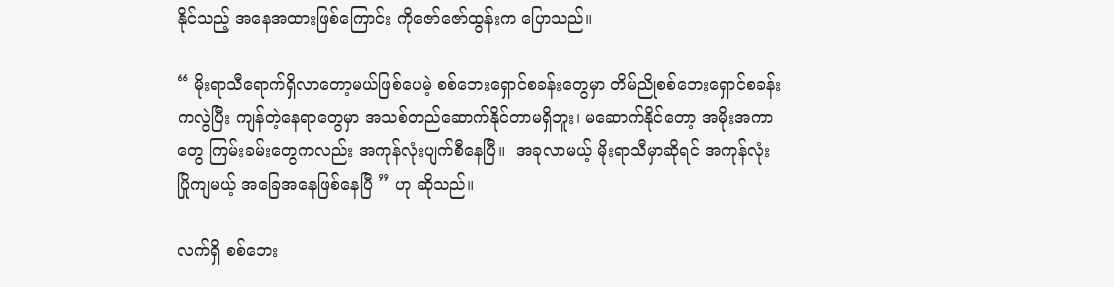နိုင်သည့် အနေအထားဖြစ်ကြောင်း ကိုဇော်ဇော်ထွန်းက ပြောသည်။

“ မိုးရာသီရောက်ရှိလာတော့မယ်ဖြစ်ပေမဲ့ စစ်ဘေးရှောင်စခန်းတွေမှာ တိမ်ညိုစစ်ဘေးရှောင်စခန်းကလွဲပြီး ကျန်တဲ့နေရာတွေမှာ အသစ်တည်ဆောက်နိုင်တာမရှိဘူး၊ မဆောက်နိုင်တော့ အမိုးအကာတွေ ကြမ်းခမ်းတွေကလည်း အကုန်လုံးပျက်စီနေပြီ။  အခုလာမယ့် မိုးရာသီမှာဆိုရင် အကုန်လုံးပြိုကျမယ့် အခြေအနေဖြစ်နေပြီ ” ဟု ဆိုသည်။

လက်ရှိ စစ်ဘေး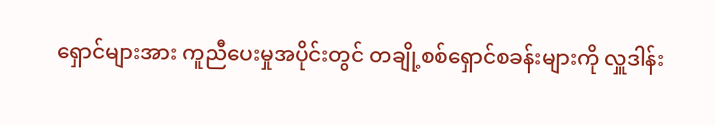ရှောင်များအား ကူညီပေးမှုအပိုင်းတွင် တချို့စစ်ရှောင်စခန်းများကို လှူဒါန်း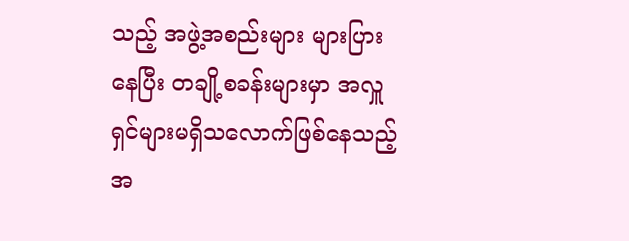သည့် အဖွဲ့အစည်းများ များပြားနေပြီး တချို့စခန်းများမှာ အလှူရှင်များမရှိသလောက်ဖြစ်နေသည့် အ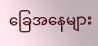ခြေအနေများ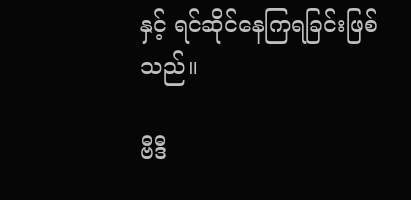နှင့် ရင်ဆိုင်နေကြရခြင်းဖြစ်သည်။

ဗီဒီ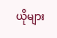ယိုများ